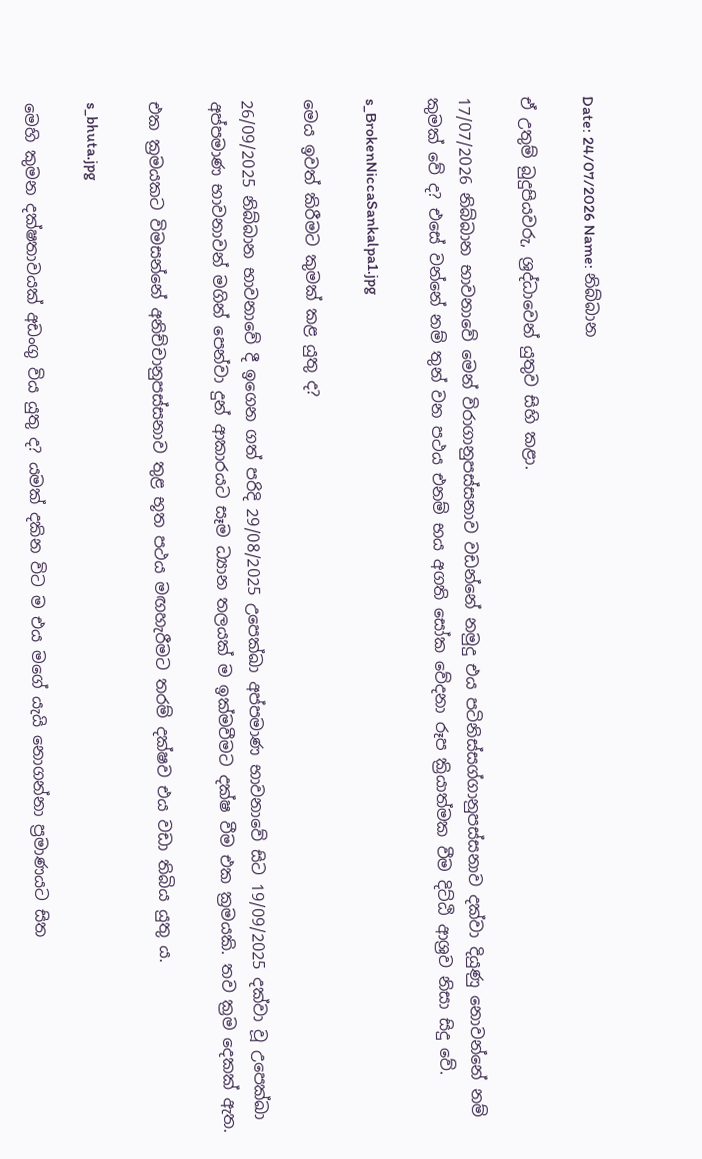Date: 24/07/2026 Name: නිබ්බාන

ඒ උතුම් බුදුපියවරු, ශ්‍රද්ධාවෙන් යුතුව සිහි කළා.

17/07/2026 නිබ්බාන භාවනාවේ මෙන් විරාගානුපස්සනාව වඩන්නේ නමුදු එය පටිනිස්සග්ගානුපස්සනාව දක්වා දියුණු නොවන්නේ නම් කුමක් වේ ද? එසේ වන්නේ නම් තුන් වන පථය එනම් භය අගති සෝක වේදනා රූප ක්‍රියාත්මක වීම දිට්ඨි ආශ්‍රව නිසා සිදු වේ.

s_BrokenNiccaSankalpa1.jpg

මෙය ඉවත් කිරීමට කුමක් කළ යුතු ද?

26/09/2025 නිබ්බාන භාවනාවේ දී ඉගෙන ගත් පරිදි 29/08/2025 උපෙක්ඛා අප්‍පමාණ භාවනාවේ සිට 19/09/2025 දක්වා වූ උපෙක්ඛා අප්‍පමාණ භාවනාවන් මගින් පෙන්වා දුන් ආකාරයට සෑම ධ්‍යාන තලයක් ම ඉක්මවීමට දක්ෂ වීම එක ක්‍රමයකි. තව ක්‍රම දෙකක් ඇත.

එක ක්‍රමයකට විමසන්නේ අනිච්චානුපස්සනාව තුළ භූත පථය මඟහැරීමට තරම් දක්ෂව එය වඩා තිබිය යුතු ය.

s_bhuta.jpg

මෙහි කුමන දක්ෂතාවයක් අඩංගු විය යුතු ද? යමක් දකින විට ම එය මගේ යැයි නොගන්නා ප්‍රමාණයට සිත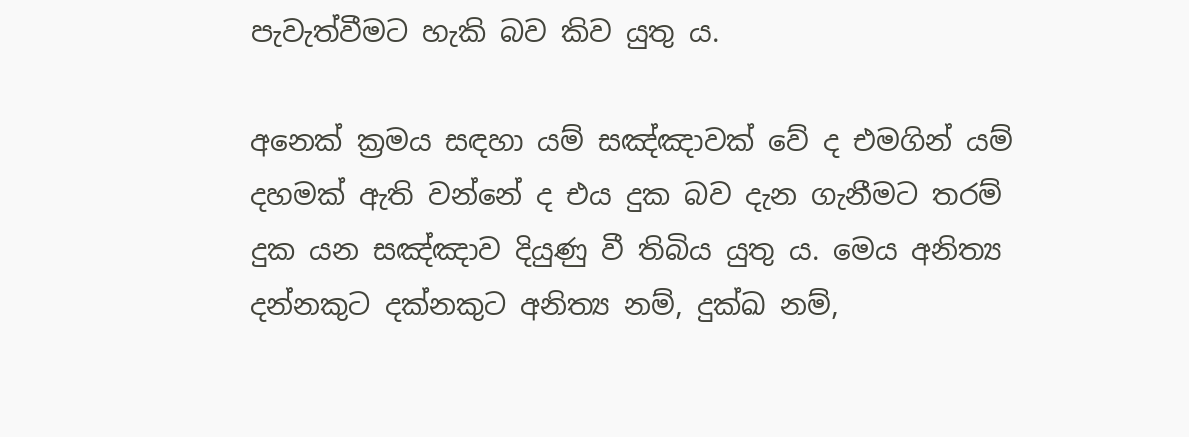පැවැත්වීමට හැකි බව කිව යුතු ය.

අනෙක් ක්‍රමය සඳහා යම් සඤ්ඤාවක් වේ ද එමගින් යම් දහමක් ඇති වන්නේ ද එය දුක බව දැන ගැනීමට තරම් දුක යන සඤ්ඤාව දියුණු වී තිබිය යුතු ය. මෙය අනිත්‍ය දන්නකුට දක්නකුට අනිත්‍ය නම්, දුක්ඛ නම්,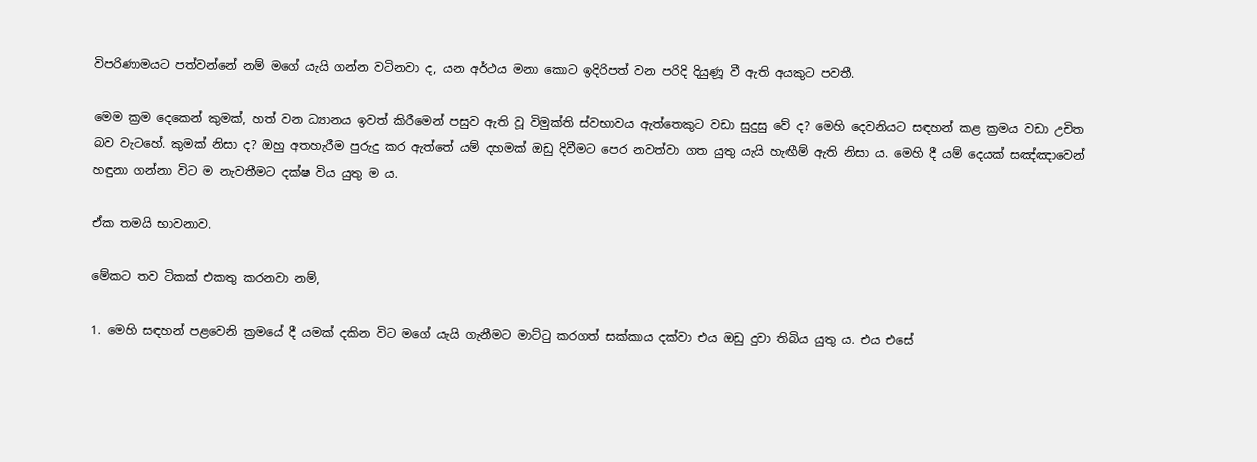විපරිණාමයට පත්වන්නේ නම් මගේ යැයි ගන්න වටිනවා ද, යන අර්ථය මනා කොට ඉදිරිපත් වන පරිදි දියුණූ වී ඇති අයකුට පවතී.

මෙම ක්‍රම දෙකෙන් කුමක්, හත් වන ධ්‍යානය ඉවත් කිරීමෙන් පසුව ඇති වූ විමුක්ති ස්වභාවය ඇත්තෙකුට වඩා සුදුසු වේ ද? මෙහි දෙවනියට සඳහන් කළ ක්‍රමය වඩා උචිත බව වැටහේ. කුමක් නිසා ද? ඔහු අතහැරීම පුරුදු කර ඇත්තේ යම් දහමක් ඔඩු දිවීමට පෙර නවත්වා ගත යුතු යැයි හැඟීම් ඇති නිසා ය. මෙහි දී යම් දෙයක් සඤ්ඤාවෙන් හඳුනා ගන්නා විට ම නැවතීමට දක්ෂ විය යුතු ම ය.

ඒක තමයි භාවනාව.

මේකට තව ටිකක් එකතු කරනවා නම්,

1. මෙහි සඳහන් පළවෙනි ක්‍රමයේ දී යමක් දකින විට මගේ යැයි ගැනීමට මාට්ටු කරගත් සක්කාය දක්වා එය ඔඩු දුවා තිබිය යුතු ය. එය එසේ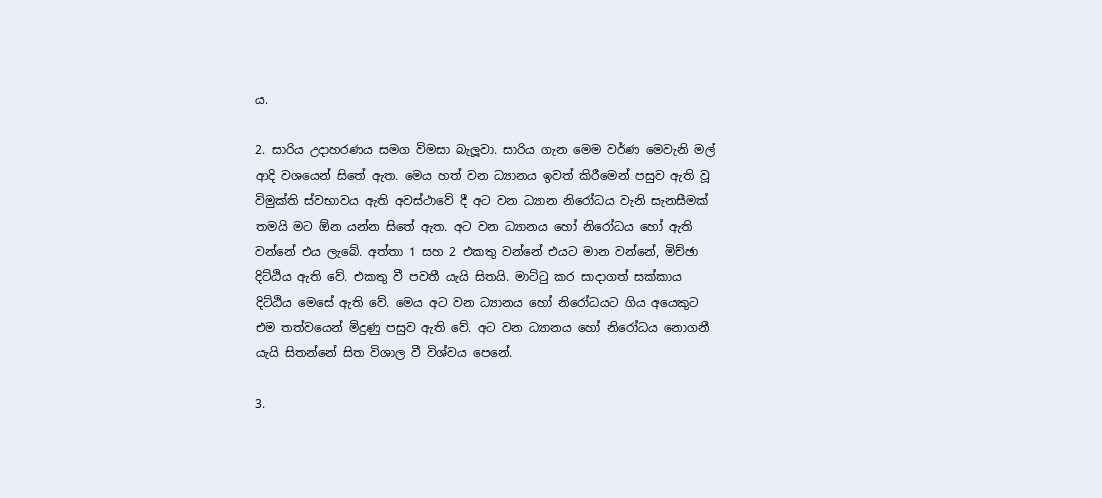ය.

2. සාරිය උදාහරණය සමග විමසා බැලූවා. සාරිය ගැන මෙම වර්ණ මෙවැනි මල් ආදි වශයෙන් සිතේ ඇත. මෙය හත් වන ධ්‍යානය ඉවත් කිරීමෙන් පසුව ඇති වූ විමුක්ති ස්වභාවය ඇති අවස්ථාවේ දී අට වන ධ්‍යාන නිරෝධය වැනි සැනසීමක් තමයි මට ඕන යන්න සිතේ ඇත. අට වන ධ්‍යානය හෝ නිරෝධය හෝ ඇති වන්නේ එය ලැබේ. අත්තා 1 සහ 2 එකතු වන්නේ එයට මාන වන්නේ, මිච්ඡා දිට්ඨිය ඇති වේ. එකතු වී පවතී යැයි සිතයි. මාට්ටු කර සාදාගත් සක්කාය දිට්ඨිය මෙසේ ඇති වේ. මෙය අට වන ධ්‍යානය හෝ නිරෝධයට ගිය අයෙකුට එම තත්වයෙන් මිදුණු පසුව ඇති වේ. අට වන ධ්‍යානය හෝ නිරෝධය නොගනී යැයි සිතන්නේ සිත විශාල වී විශ්වය පෙනේ.

3.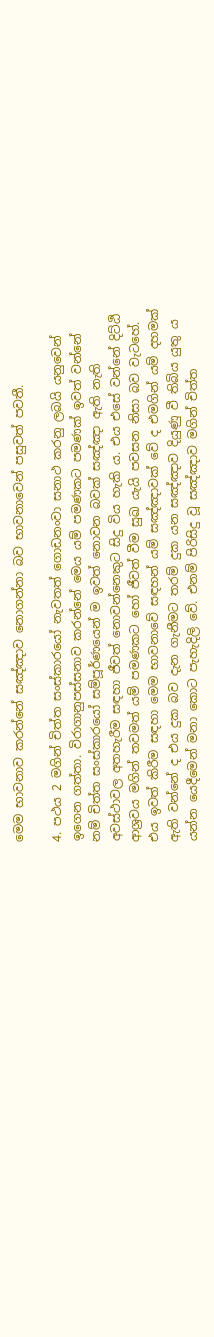මෙම භාවනාව කරන්නේ සඤ්ඤාව නොගන්නා බව භාවනාවෙන් පසුවත් පවතී.

4. පථය 2 මගින් චිත්ත සංස්කාරයෝ නැවතත් ගොඩනංවා සනාථ කරනු ලබයි යනුවෙන් ඉගෙන ගත්තා. විරාගානුපස්සනාව කරන්නේ මෙය යම් පමණකට පමණක් ඉවත් වන්නේ නම් චිත්ත සංස්කාරයෝ සම්පූර්ණයෙන් ම ඉවත් නොවන බවක් සඤ්ඤා ඇති නැති අවස්ථාවල අතහැරීම සඳහා ජීවත් නොවන්නෙකුට සිදු විය හැකි ය. එය එසේ වන්නේ දිට්ඨි ආශ්‍රවය මගින් තවමත් යම් පමණකට හෝ ජීවත් වීම සුඛ යැයි පවසන නිසා බව වැටහේ. එය ඉවත් කිරීම සඳහා මෙම භාවනාවේ සඳහන් යම් සඤ්ඤාවක් වේ ද එමගින් යම් දහමක් ඇති වන්නේ ද එය දුක බව දැන ගැනීමට තරම් දුක යන සඤ්ඤාව දියුණු වී තිබිය යුතු ය යන්න යෙදීමෙන් මනා කොට පැහැදිලි වේ. එනම් පිරිසිදු වූ සඤ්ඤාව මගින් චිත්ත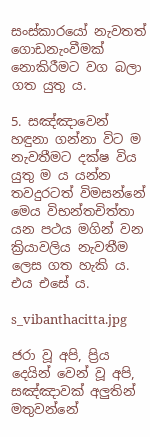සංස්කාරයෝ නැවතත් ගොඩනැංවීමක් නොකිරීමට වග බලා ගත යුතු ය.

5. සඤ්ඤාවෙන් හඳුනා ගන්නා විට ම නැවතීමට දක්ෂ විය යුතු ම ය යන්න තවදුරටත් විමසන්නේ මෙය විභන්තචිත්තා යන පථය මගින් වන ක්‍රියාවලිය නැවතීම ලෙස ගත හැකි ය. එය එසේ ය.

s_vibanthacitta.jpg

ජරා වූ අපි, ප්‍රිය දෙයින් වෙන් වූ අපි, සඤ්ඤාවක් අලුතින් මතුවන්නේ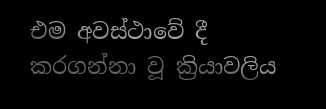එම අවස්ථාවේ දී කරගන්නා වූ ක්‍රියාවලිය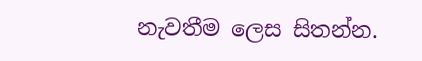නැවතීම ලෙස සිතන්න.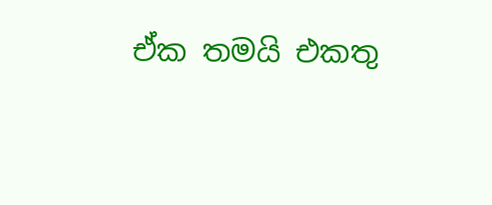ඒක තමයි එකතු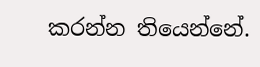කරන්න තියෙන්නේ.